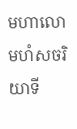មហាលោមហំសចរិយាទី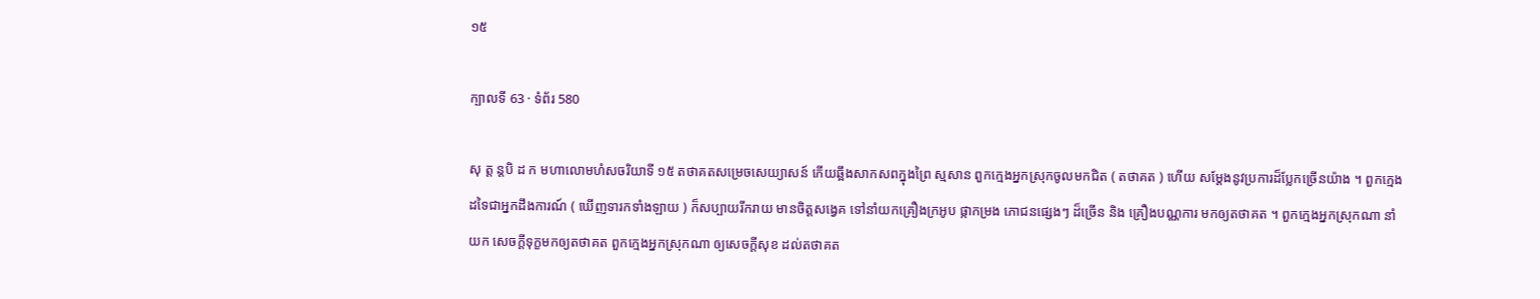១៥

ក្បាលទី 63 · ទំព័រ 580

សុ ត្ត ន្តបិ ដ ក មហាលោមហំសចរិយាទី ១៥ តថាគតសម្រេចសេយ្យាសន៍ កើយឆ្អឹងសាកសពក្នុងព្រៃ ស្មសាន ពួកក្មេងអ្នកស្រុកចូលមកជិត ( តថាគត ) ហើយ សម្តែងនូវប្រការដ៏ប្លែកច្រើនយ៉ាង ។ ពួកក្មេងដទៃជាអ្នកដឹងការណ៍ ( ឃើញទារកទាំងឡាយ ) ក៏សប្បាយរីករាយ មានចិត្តសង្វេគ ទៅនាំយកគ្រឿងក្រអូប ផ្កាកម្រង ភោជនផ្សេងៗ ដ៏ច្រើន និង គ្រឿងបណ្ណការ មកឲ្យតថាគត ។ ពួកក្មេងអ្នកស្រុកណា នាំយក សេចក្តីទុក្ខមកឲ្យតថាគត ពួកក្មេងអ្នកស្រុកណា ឲ្យសេចក្តីសុខ ដល់តថាគត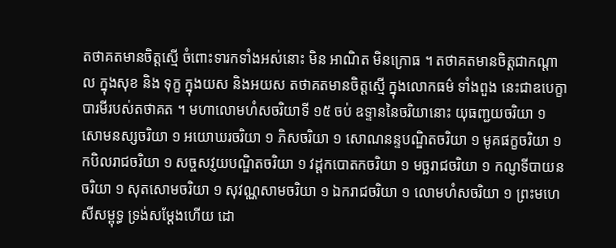តថាគតមានចិត្តស្មើ ចំពោះទារកទាំងអស់នោះ មិន អាណិត មិនក្រោធ ។ តថាគតមានចិត្តជាកណ្តាល ក្នុងសុខ និង ទុក្ខ ក្នុងយស និងអយស តថាគតមានចិត្តស្មើ ក្នុងលោកធម៌ ទាំងពួង នេះជាឧបេក្ខាបារមីរបស់តថាគត ។ មហាលោមហំសចរិយាទី ១៥ ចប់ ឧទ្ទាននៃចរិយានោះ យុធញ្ជយចរិយា ១ សោមនស្សចរិយា ១ អយោឃរចរិយា ១ ភិសចរិយា ១ សោណនន្ទបណ្ឌិតចរិយា ១ មូគផក្ខចរិយា ១ កបិលរាជចរិយា ១ សច្ចសវ្ញយបណ្ឌិតចរិយា ១ វដ្តកបោតកចរិយា ១ មច្ឆរាជចរិយា ១ កណ្ញទីបាយនចរិយា ១ សុតសោមចរិយា ១ សុវណ្ណសាមចរិយា ១ ឯករាជចរិយា ១ លោមហំសចរិយា ១ ព្រះមហេសីសម្ពុទ្ធ ទ្រង់សម្តែងហើយ ដោ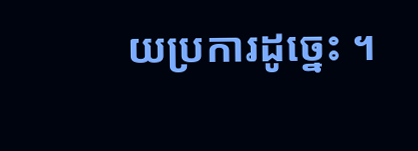យប្រការដូច្នេះ ។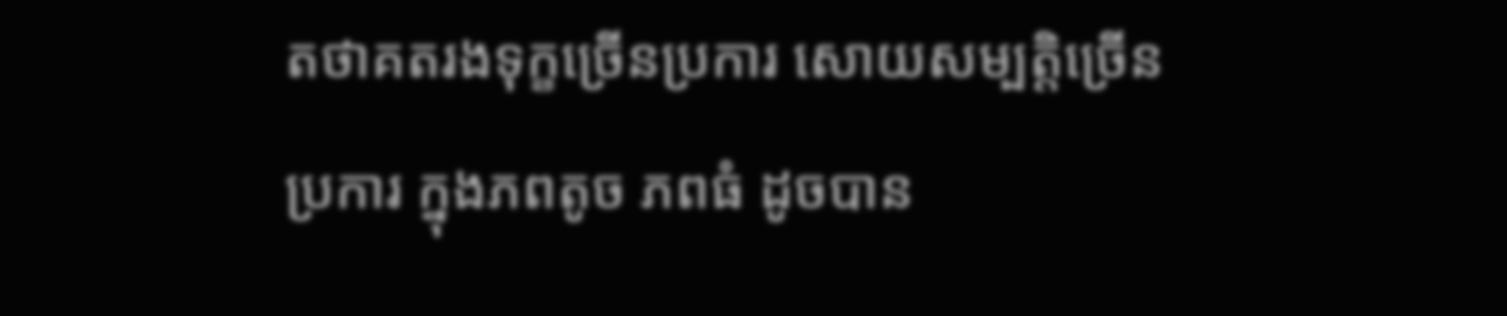តថាគតរងទុក្ខច្រើនប្រការ សោយសម្បត្តិច្រើនប្រការ ក្នុងភពតូច ភពធំ ដូចបាន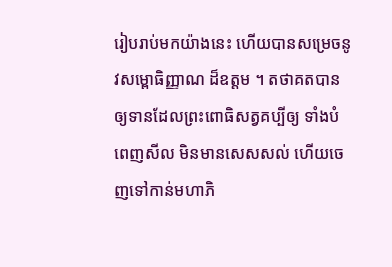រៀបរាប់មកយ៉ាងនេះ ហើយបានសម្រេចនូវសម្ពោធិញ្ញាណ ដ៏ឧត្តម ។ តថាគតបានឲ្យទានដែលព្រះពោធិសត្វគប្បីឲ្យ ទាំងបំពេញសីល មិនមានសេសសល់ ហើយចេញទៅកាន់មហាភិ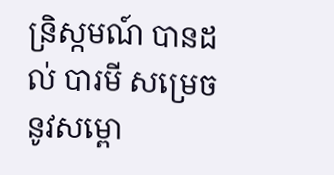ន្រិស្កមណ៍ បានដល់ បារមី សម្រេចនូវសម្ពោ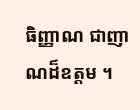ធិញ្ញាណ ជាញាណដ៏ឧត្តម ។